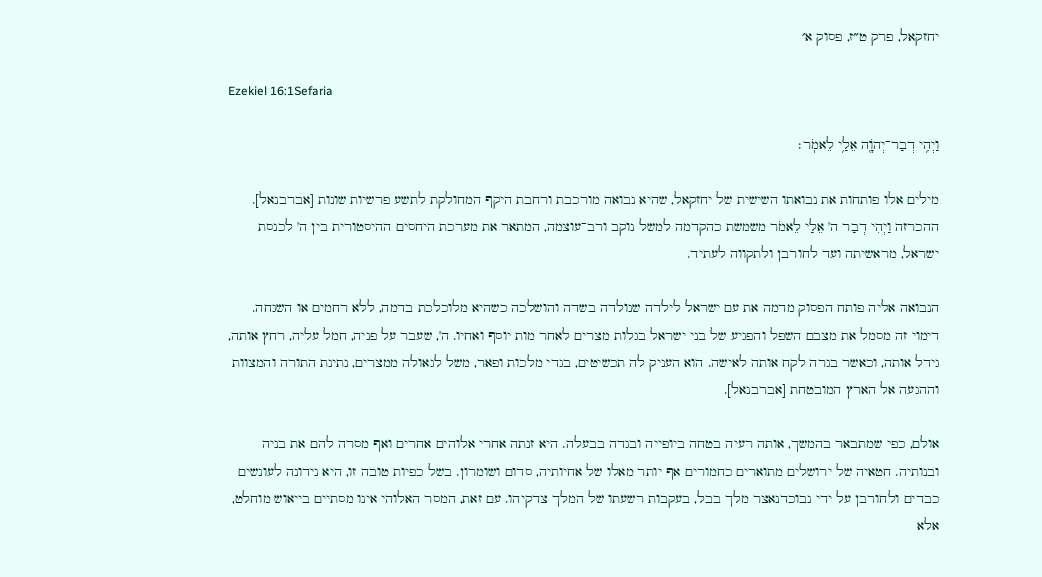יחזקאל, פרק ט״ז, פסוק א׳

Ezekiel 16:1Sefaria

וַיְהִ֥י דְבַר־יְהֹוָ֖ה אֵלַ֥י לֵאמֹֽר׃

מילים אלו פותחות את נבואתו השישית של יחזקאל, שהיא נבואה מורכבת ורחבת היקף המחולקת לתשע פרשיות שונות [אברבנאל]. ההכרזה וַיְהִי דְבַר ה' אֵלַי לֵאמֹר משמשת כהקדמה למשל נוקב ורב־עוצמה, המתאר את מערכת היחסים ההיסטורית בין ה' לכנסת ישראל, מראשיתה ועד לחורבן ולתקווה לעתיד.

הנבואה אליה פותח הפסוק מדמה את עם ישראל לילדה שנולדה בשדה והושלכה כשהיא מלוכלכת בדמה, ללא רחמים או השגחה. דימוי זה מסמל את מצבם השפל והפגיע של בני ישראל בגלות מצרים לאחר מות יוסף ואחיו. ה', שעבר על פניה, חמל עליה, רחץ אותה, גידל אותה, וכאשר בגרה לקח אותה לאישה. הוא העניק לה תכשיטים, בגדי מלכות ופאר, משל לגאולה ממצרים, נתינת התורה והמצוות וההגעה אל הארץ המובטחת [אברבנאל].

אולם, כפי שמתבאר בהמשך, אותה רעיה בטחה ביופייה ובגדה בבעלה. היא זנתה אחרי אלוהים אחרים ואף מסרה להם את בניה ובנותיה. חטאיה של ירושלים מתוארים כחמורים אף יותר מאלו של אחיותיה, סדום ושומרון. בשל כפיות טובה זו, היא נידונה לעונשים כבדים ולחורבן על ידי נבוכדנאצר מלך בבל, בעקבות רשעתו של המלך צדקיהו. עם זאת, המסר האלוהי אינו מסתיים בייאוש מוחלט, אלא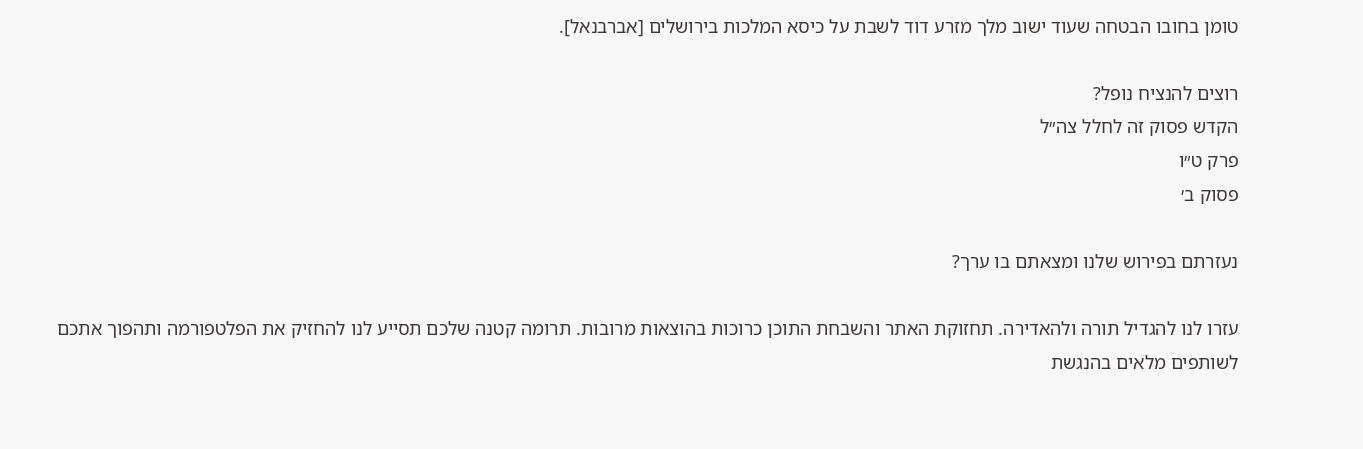טומן בחובו הבטחה שעוד ישוב מלך מזרע דוד לשבת על כיסא המלכות בירושלים [אברבנאל].

רוצים להנציח נופל?
הקדש פסוק זה לחלל צה״ל
פרק ט״ו
פסוק ב׳

נעזרתם בפירוש שלנו ומצאתם בו ערך?

עזרו לנו להגדיל תורה ולהאדירה. תחזוקת האתר והשבחת התוכן כרוכות בהוצאות מרובות. תרומה קטנה שלכם תסייע לנו להחזיק את הפלטפורמה ותהפוך אתכם לשותפים מלאים בהנגשת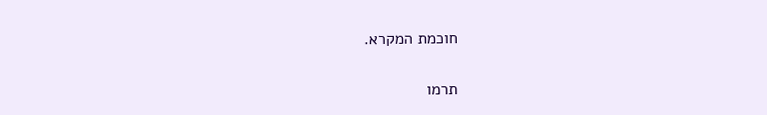חוכמת המקרא.

תרמו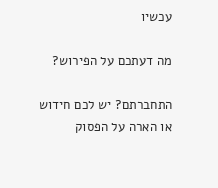עכשיו

מה דעתכם על הפירוש?

התחברתם? יש לכם חידוש או הארה על הפסוק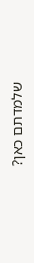שלמדתם כאן?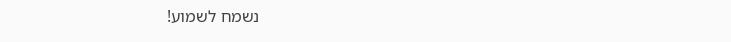נשמח לשמוע!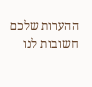ההערות שלכם חשובות לנו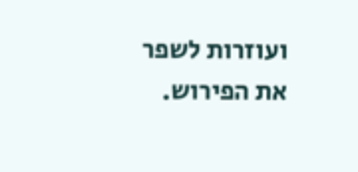ועוזרות לשפר את הפירוש.